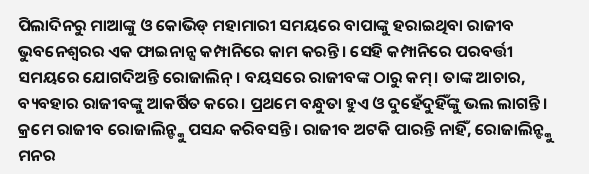ପିଲାଦିନରୁ ମାଆଙ୍କୁ ଓ କୋଭିଡ୍ ମହାମାରୀ ସମୟରେ ବାପାଙ୍କୁ ହରାଇଥିବା ରାଜୀବ ଭୁବନେଶ୍ବରର ଏକ ଫାଇନାନ୍ସ କମ୍ପାନିରେ କାମ କରନ୍ତି। ସେହି କମ୍ପାନିରେ ପରବର୍ତ୍ତୀ ସମୟରେ ଯୋଗଦିଅନ୍ତି ରୋଜାଲିନ୍। ବୟସରେ ରାଜୀବଙ୍କ ଠାରୁ କମ୍। ତାଙ୍କ ଆଚାର, ବ୍ୟବହାର ରାଜୀବଙ୍କୁ ଆକର୍ଷିତ କରେ। ପ୍ରଥମେ ବନ୍ଧୁତା ହୁଏ ଓ ଦୁହେଁଦୁହିଁଙ୍କୁ ଭଲ ଲାଗନ୍ତି। କ୍ରମେ ରାଜୀବ ରୋଜାଲିନ୍ଙ୍କୁ ପସନ୍ଦ କରିବସନ୍ତି। ରାଜୀବ ଅଟକି ପାରନ୍ତି ନାହିଁ, ରୋଜାଲିନ୍ଙ୍କୁ ମନର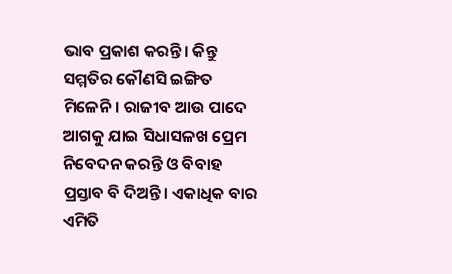ଭାବ ପ୍ରକାଶ କରନ୍ତି। କିନ୍ତୁ ସମ୍ମତିର କୌଣସି ଇଙ୍ଗିତ ମିଳେନି। ରାଜୀବ ଆଉ ପାଦେ ଆଗକୁ ଯାଇ ସିଧାସଳଖ ପ୍ରେମ ନିବେଦନ କରନ୍ତି ଓ ବିବାହ ପ୍ରସ୍ତାବ ବି ଦିଅନ୍ତି। ଏକାଧିକ ବାର ଏମିତି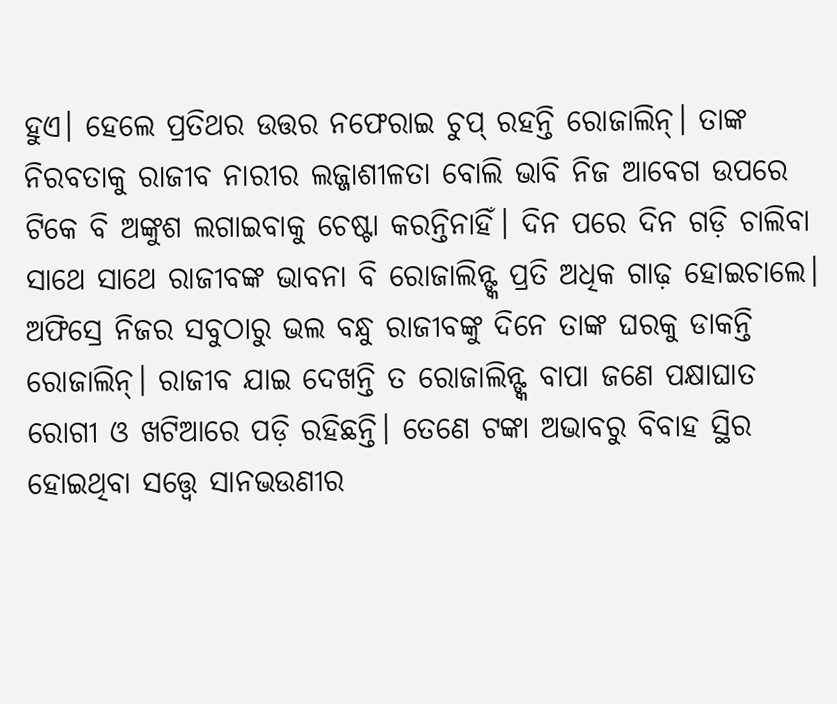ହୁଏ। ହେଲେ ପ୍ରତିଥର ଉତ୍ତର ନଫେରାଇ ଚୁପ୍ ରହନ୍ତି ରୋଜାଲିନ୍। ତାଙ୍କ ନିରବତାକୁ ରାଜୀବ ନାରୀର ଲଜ୍ଜାଶୀଳତା ବୋଲି ଭାବି ନିଜ ଆବେଗ ଉପରେ ଟିକେ ବି ଅଙ୍କୁଶ ଲଗାଇବାକୁ ଚେଷ୍ଟା କରନ୍ତିନାହିଁ। ଦିନ ପରେ ଦିନ ଗଡ଼ି ଚାଲିବା ସାଥେ ସାଥେ ରାଜୀବଙ୍କ ଭାବନା ବି ରୋଜାଲିନ୍ଙ୍କ ପ୍ରତି ଅଧିକ ଗାଢ଼ ହୋଇଚାଲେ।
ଅଫିସ୍ରେ ନିଜର ସବୁଠାରୁ ଭଲ ବନ୍ଧୁ ରାଜୀବଙ୍କୁ ଦିନେ ତାଙ୍କ ଘରକୁ ଡାକନ୍ତି ରୋଜାଲିନ୍। ରାଜୀବ ଯାଇ ଦେଖନ୍ତି ତ ରୋଜାଲିନ୍ଙ୍କ ବାପା ଜଣେ ପକ୍ଷାଘାତ ରୋଗୀ ଓ ଖଟିଆରେ ପଡ଼ି ରହିଛନ୍ତି। ତେଣେ ଟଙ୍କା ଅଭାବରୁ ବିବାହ ସ୍ଥିର ହୋଇଥିବା ସତ୍ତ୍ବେ ସାନଭଉଣୀର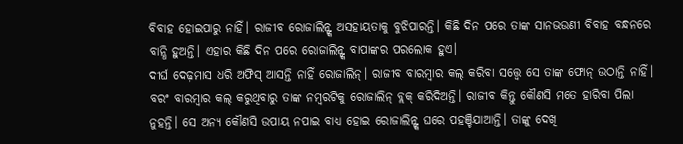ବିବାହ ହୋଇପାରୁ ନାହିଁ। ରାଜୀବ ରୋଜାଲିନ୍ଙ୍କ ଅସହାୟତାକୁ ବୁଝିପାରନ୍ତି। କିଛି ଦିନ ପରେ ତାଙ୍କ ସାନଭଉଣୀ ବିବାହ ବନ୍ଧନରେ ବାନ୍ଧି ହୁଅନ୍ତି। ଏହାର କିଛି ଦିନ ପରେ ରୋଜାଲିନ୍ଙ୍କ ବାପାଙ୍କର ପରଲୋକ ହୁଏ।
ଦୀର୍ଘ ଦେଢ଼ମାସ ଧରି ଅଫିସ୍ ଆସନ୍ତି ନାହିଁ ରୋଜାଲିନ୍। ରାଜୀବ ବାରମ୍ବାର କଲ୍ କରିବା ସତ୍ତ୍ବେ ସେ ତାଙ୍କ ଫୋନ୍ ଉଠାନ୍ତି ନାହିଁ। ବରଂ ବାରମ୍ବାର କଲ୍ କରୁଥିବାରୁ ତାଙ୍କ ନମ୍ବରଟିକୁ ରୋଜାଲିନ୍ ବ୍ଲକ୍ କରିଦିଅନ୍ତି। ରାଜୀବ କିନ୍ତୁ କୌଣସି ମତେ ହାରିବା ପିଲା ନୁହନ୍ତି। ସେ ଅନ୍ୟ କୌଣସି ଉପାୟ ନପାଇ ବାଧ୍ୟ ହୋଇ ରୋଜାଲିନ୍ଙ୍କ ଘରେ ପହଞ୍ଚିଯାଆନ୍ତି। ତାଙ୍କୁ ଦେଖି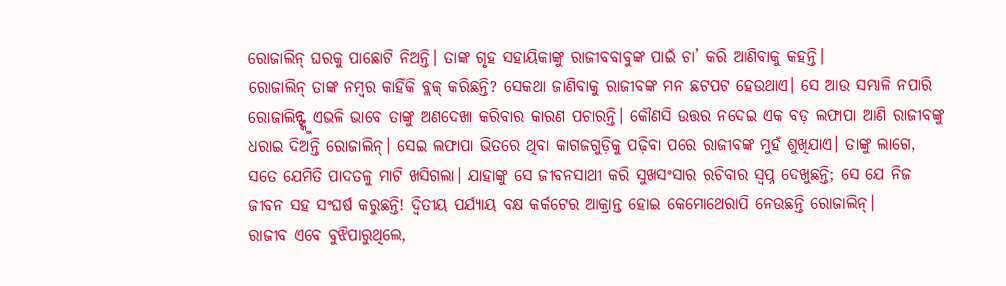ରୋଜାଲିନ୍ ଘରକୁ ପାଛୋଟି ନିଅନ୍ତି। ତାଙ୍କ ଗୃହ ସହାୟିକାଙ୍କୁ ରାଜୀବବାବୁଙ୍କ ପାଇଁ ଚା’ କରି ଆଣିବାକୁ କହନ୍ତି।
ରୋଜାଲିନ୍ ତାଙ୍କ ନମ୍ବର କାହିଁକି ବ୍ଲକ୍ କରିଛନ୍ତି? ସେକଥା ଜାଣିବାକୁ ରାଜୀବଙ୍କ ମନ ଛଟପଟ ହେଉଥାଏ। ସେ ଆଉ ସମ୍ଭାଳି ନପାରି ରୋଜାଲିନ୍ଙ୍କୁ ଏଭଳି ଭାବେ ତାଙ୍କୁ ଅଣଦେଖା କରିବାର କାରଣ ପଚାରନ୍ତି। କୌଣସି ଉତ୍ତର ନଦେଇ ଏକ ବଡ଼ ଲଫାପା ଆଣି ରାଜୀବଙ୍କୁ ଧରାଇ ଦିଅନ୍ତି ରୋଜାଲିନ୍। ସେଇ ଲଫାପା ଭିତରେ ଥିବା କାଗଜଗୁଡ଼ିକୁ ପଢ଼ିବା ପରେ ରାଜୀବଙ୍କ ମୁହଁ ଶୁଖିଯାଏ। ତାଙ୍କୁ ଲାଗେ, ସତେ ଯେମିତି ପାଦତଳୁ ମାଟି ଖସିଗଲା। ଯାହାଙ୍କୁ ସେ ଜୀବନସାଥୀ କରି ସୁଖସଂସାର ରଚିବାର ସ୍ବପ୍ନ ଦେଖୁଛନ୍ତି; ସେ ଯେ ନିଜ ଜୀବନ ସହ ସଂଘର୍ଷ କରୁଛନ୍ତି! ଦ୍ବିତୀୟ ପର୍ଯ୍ୟାୟ ବକ୍ଷ କର୍କଟେର ଆକ୍ରାନ୍ତ ହୋଇ କେମୋଥେରାପି ନେଉଛନ୍ତି ରୋଜାଲିନ୍।
ରାଜୀବ ଏବେ ବୁଝିପାରୁଥିଲେ,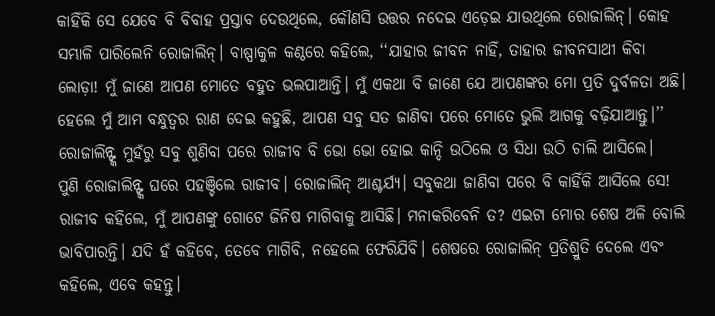କାହିଁକି ସେ ଯେବେ ବି ବିବାହ ପ୍ରସ୍ତାବ ଦେଉଥିଲେ, କୌଣସି ଉତ୍ତର ନଦେଇ ଏଡ଼େଇ ଯାଉଥିଲେ ରୋଜାଲିନ୍। କୋହ ସମ୍ଭାଳି ପାରିଲେନି ରୋଜାଲିନ୍। ବାଷ୍ପାକୁଳ କଣ୍ଠରେ କହିଲେ, ‘‘ଯାହାର ଜୀବନ ନାହିଁ, ତାହାର ଜୀବନସାଥୀ କିବା ଲୋଡ଼ା! ମୁଁ ଜାଣେ ଆପଣ ମୋତେ ବହୁତ ଭଲପାଆନ୍ତି। ମୁଁ ଏକଥା ବି ଜାଣେ ଯେ ଆପଣଙ୍କର ମୋ ପ୍ରତି ଦୁର୍ବଳତା ଅଛି। ହେଲେ ମୁଁ ଆମ ବନ୍ଧୁତ୍ବର ରାଣ ଦେଇ କହୁଛି, ଆପଣ ସବୁ ସତ ଜାଣିବା ପରେ ମୋତେ ଭୁଲି ଆଗକୁ ବଢ଼ିଯାଆନ୍ତୁ।’’ ରୋଜାଲିନ୍ଙ୍କ ମୁହଁରୁ ସବୁ ଶୁଣିବା ପରେ ରାଜୀବ ବି ଭୋ ଭୋ ହୋଇ କାନ୍ଦି ଉଠିଲେ ଓ ସିଧା ଉଠି ଚାଲି ଆସିଲେ।
ପୁଣି ରୋଜାଲିନ୍ଙ୍କ ଘରେ ପହଞ୍ଚିଲେ ରାଜୀବ। ରୋଜାଲିନ୍ ଆଶ୍ଚର୍ଯ୍ୟ। ସବୁକଥା ଜାଣିବା ପରେ ବି କାହିଁକି ଆସିଲେ ସେ! ରାଜୀବ କହିଲେ, ମୁଁ ଆପଣଙ୍କୁ ଗୋଟେ ଜିନିଷ ମାଗିବାକୁ ଆସିଛି। ମନାକରିବେନି ତ? ଏଇଟା ମୋର ଶେଷ ଅଳି ବୋଲି ଭାବିପାରନ୍ତି। ଯଦି ହଁ କହିବେ, ତେବେ ମାଗିବି, ନହେଲେ ଫେରିଯିବି। ଶେଷରେ ରୋଜାଲିନ୍ ପ୍ରତିଶ୍ରୁତି ଦେଲେ ଏବଂ କହିଲେ, ଏବେ କହନ୍ତୁ।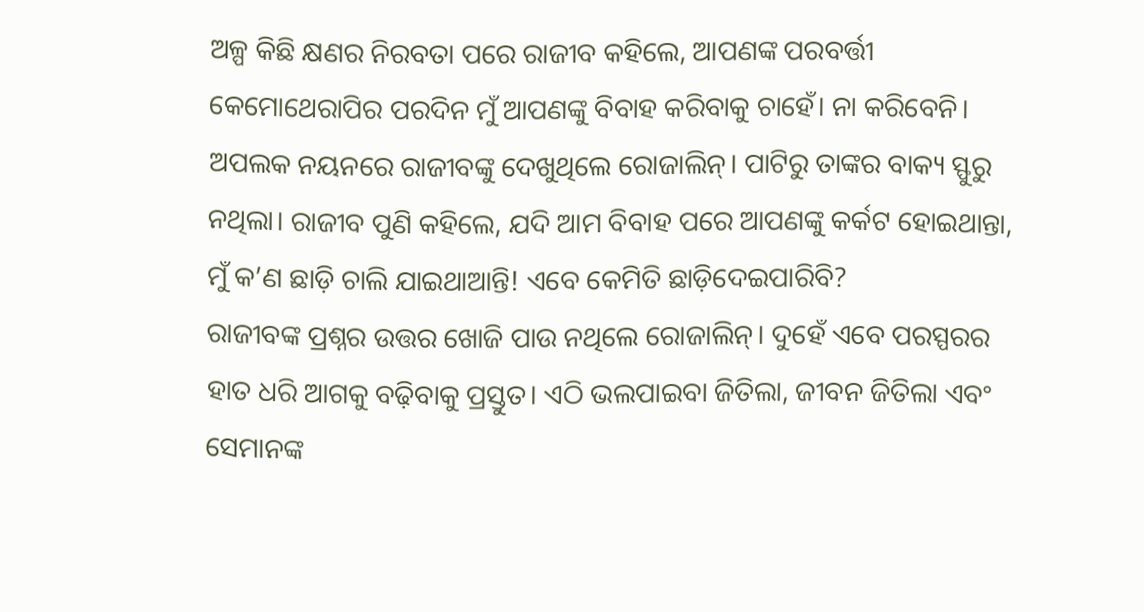ଅଳ୍ପ କିଛି କ୍ଷଣର ନିରବତା ପରେ ରାଜୀବ କହିଲେ, ଆପଣଙ୍କ ପରବର୍ତ୍ତୀ କେମୋଥେରାପିର ପରଦିନ ମୁଁ ଆପଣଙ୍କୁ ବିବାହ କରିବାକୁ ଚାହେଁ। ନା କରିବେନି। ଅପଲକ ନୟନରେ ରାଜୀବଙ୍କୁ ଦେଖୁଥିଲେ ରୋଜାଲିନ୍। ପାଟିରୁ ତାଙ୍କର ବାକ୍ୟ ସ୍ଫୁରୁ ନଥିଲା। ରାଜୀବ ପୁଣି କହିଲେ, ଯଦି ଆମ ବିବାହ ପରେ ଆପଣଙ୍କୁ କର୍କଟ ହୋଇଥାନ୍ତା, ମୁଁ କ’ଣ ଛାଡ଼ି ଚାଲି ଯାଇଥାଆନ୍ତି! ଏବେ କେମିତି ଛାଡ଼ିଦେଇପାରିବି?
ରାଜୀବଙ୍କ ପ୍ରଶ୍ନର ଉତ୍ତର ଖୋଜି ପାଉ ନଥିଲେ ରୋଜାଲିନ୍। ଦୁହେଁ ଏବେ ପରସ୍ପରର ହାତ ଧରି ଆଗକୁ ବଢ଼ିବାକୁ ପ୍ରସ୍ତୁତ। ଏଠି ଭଲପାଇବା ଜିତିଲା, ଜୀବନ ଜିତିଲା ଏବଂ ସେମାନଙ୍କ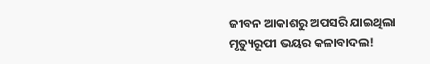ଜୀବନ ଆକାଶରୁ ଅପସରି ଯାଇଥିଲା ମୃତ୍ୟୁରୂପୀ ଭୟର କଳାବାଦଲ!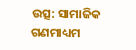ଉତ୍ସ: ସାମାଜିକ ଗଣମାଧ୍ୟମ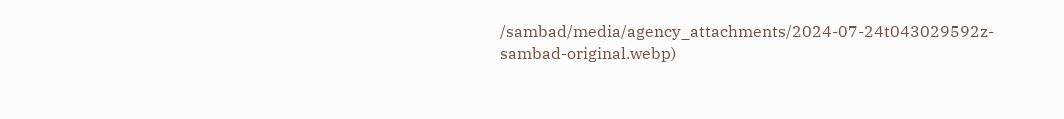/sambad/media/agency_attachments/2024-07-24t043029592z-sambad-original.webp)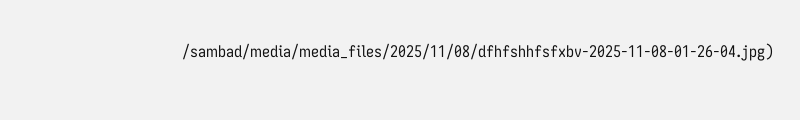/sambad/media/media_files/2025/11/08/dfhfshhfsfxbv-2025-11-08-01-26-04.jpg)